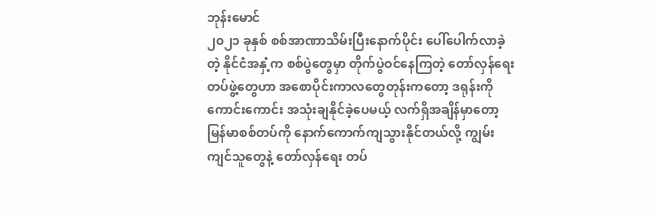ဘုန်းမောင်
၂၀၂၁ ခုနှစ် စစ်အာဏာသိမ်းပြီးနောက်ပိုင်း ပေါ်ပေါက်လာခဲ့တဲ့ နိုင်ငံအနှံ့က စစ်ပွဲတွေမှာ တိုက်ပွဲဝင်နေကြတဲ့ တော်လှန်ရေးတပ်ဖွဲ့တွေဟာ အစောပိုင်းကာလတွေတုန်းကတော့ ဒရုန်းကို ကောင်းကောင်း အသုံးချနိုင်ခဲ့ပေမယ့် လက်ရှိအချိန်မှာတော့ မြန်မာစစ်တပ်ကို နောက်ကောက်ကျသွားနိုင်တယ်လို့ ကျွမ်းကျင်သူတွေနဲ့ တော်လှန်ရေး တပ်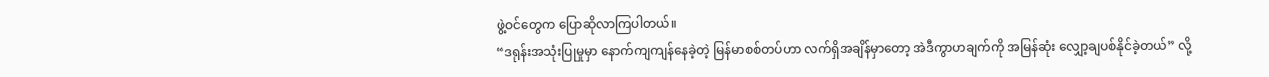ဖွဲ့ဝင်တွေက ပြောဆိုလာကြပါတယ်။
“ဒရုန်းအသုံးပြုမှုမှာ နောက်ကျကျန်နေခဲ့တဲ့ မြန်မာစစ်တပ်ဟာ လက်ရှိအချိန်မှာတော့ အဲဒီကွာဟချက်ကို အမြန်ဆုံး လျှော့ချပစ်နိုင်ခဲ့တယ်” လို့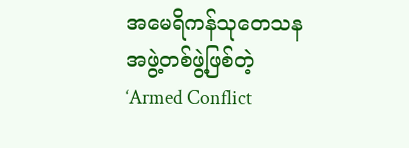အမေရိကန်သုတေသနအဖွဲ့တစ်ဖွဲ့ဖြစ်တဲ့ ‘Armed Conflict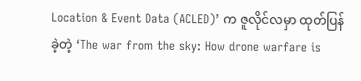Location & Event Data (ACLED)’ က ဇူလိုင်လမှာ ထုတ်ပြန်ခဲ့တဲ့ ‘The war from the sky: How drone warfare is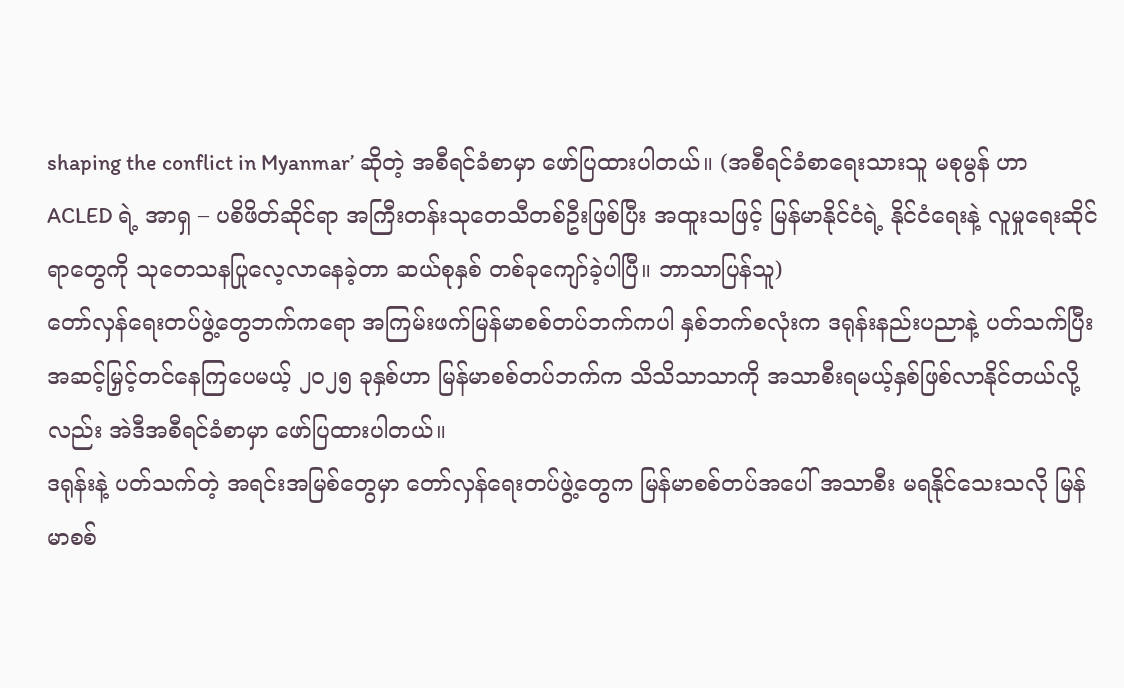shaping the conflict in Myanmar’ ဆိုတဲ့ အစီရင်ခံစာမှာ ဖော်ပြထားပါတယ်။ (အစီရင်ခံစာရေးသားသူ မစုမွန် ဟာ ACLED ရဲ့ အာရှ – ပစိဖိတ်ဆိုင်ရာ အကြီးတန်းသုတေသီတစ်ဦးဖြစ်ပြီး အထူးသဖြင့် မြန်မာနိုင်ငံရဲ့ နိုင်ငံရေးနဲ့ လူမှုရေးဆိုင်ရာတွေကို သုတေသနပြုလေ့လာနေခဲ့တာ ဆယ်စုနှစ် တစ်ခုကျော်ခဲ့ပါပြီ။ ဘာသာပြန်သူ)
တော်လှန်ရေးတပ်ဖွဲ့တွေဘက်ကရော အကြမ်းဖက်မြန်မာစစ်တပ်ဘက်ကပါ နှစ်ဘက်စလုံးက ဒရုန်းနည်းပညာနဲ့ ပတ်သက်ပြီး အဆင့်မြှင့်တင်နေကြပေမယ့် ၂၀၂၅ ခုနှစ်ဟာ မြန်မာစစ်တပ်ဘက်က သိသိသာသာကို အသာစီးရမယ့်နှစ်ဖြစ်လာနိုင်တယ်လို့လည်း အဲဒီအစီရင်ခံစာမှာ ဖော်ပြထားပါတယ်။
ဒရုန်းနဲ့ ပတ်သက်တဲ့ အရင်းအမြစ်တွေမှာ တော်လှန်ရေးတပ်ဖွဲ့တွေက မြန်မာစစ်တပ်အပေါ် အသာစီး မရနိုင်သေးသလို မြန်မာစစ်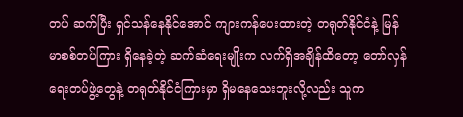တပ် ဆက်ပြီး ရှင်သန်နေနိုင်အောင် ကျားကန်ပေးထားတဲ့ တရုတ်နိုင်ငံနဲ့ မြန်မာစစ်တပ်ကြား ရှိနေခဲ့တဲ့ ဆက်ဆံရေးမျိုးက လက်ရှိအချိန်ထိတော့ တော်လှန်ရေးတပ်ဖွဲ့တွေနဲ့ တရုတ်နိုင်ငံကြားမှာ ရှိမနေသေးဘူးလို့လည်း သူက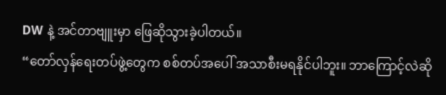DW နဲ့ အင်တာဗျူးမှာ ဖြေဆိုသွားခဲ့ပါတယ်။
“တော်လှန်ရေးတပ်ဖွဲ့တွေက စစ်တပ်အပေါ် အသာစီးမရနိုင်ပါဘူး။ ဘာကြောင့်လဲဆို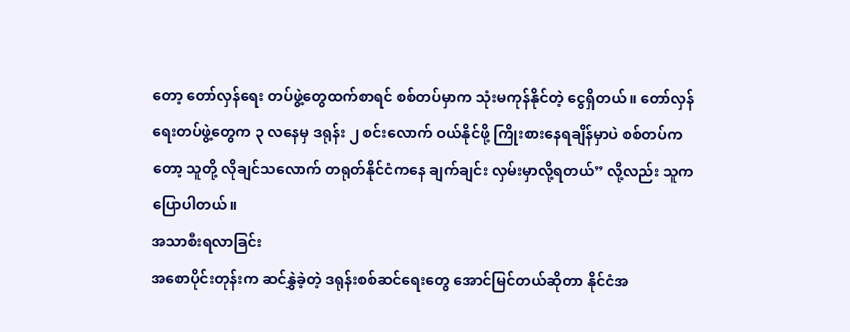တော့ တော်လှန်ရေး တပ်ဖွဲ့တွေထက်စာရင် စစ်တပ်မှာက သုံးမကုန်နိုင်တဲ့ ငွေရှိတယ်။ တော်လှန်ရေးတပ်ဖွဲ့တွေက ၃ လနေမှ ဒရုန်း ၂ စင်းလောက် ဝယ်နိုင်ဖို့ ကြိုးစားနေရချိန်မှာပဲ စစ်တပ်ကတော့ သူတို့ လိုချင်သလောက် တရုတ်နိုင်ငံကနေ ချက်ချင်း လှမ်းမှာလို့ရတယ်” လို့လည်း သူက ပြောပါတယ်။
အသာစီးရလာခြင်း
အစောပိုင်းတုန်းက ဆင်နွှဲခဲ့တဲ့ ဒရုန်းစစ်ဆင်ရေးတွေ အောင်မြင်တယ်ဆိုတာ နိုင်ငံအ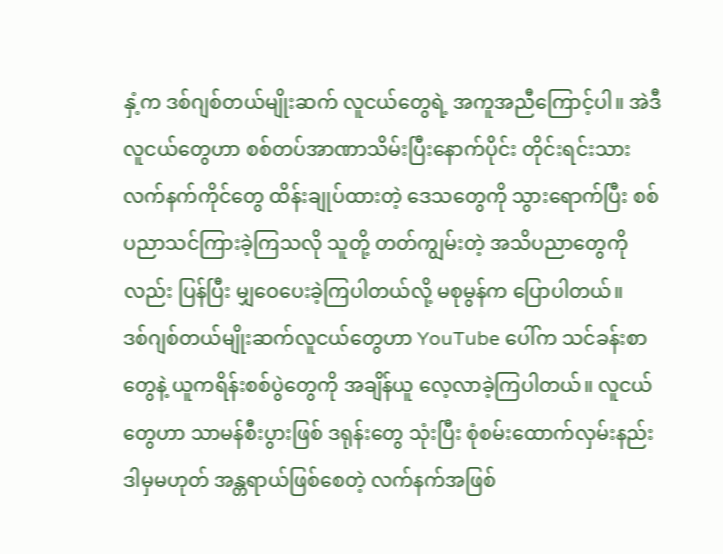နှံ့က ဒစ်ဂျစ်တယ်မျိုးဆက် လူငယ်တွေရဲ့ အကူအညီကြောင့်ပါ။ အဲဒီလူငယ်တွေဟာ စစ်တပ်အာဏာသိမ်းပြီးနောက်ပိုင်း တိုင်းရင်းသား လက်နက်ကိုင်တွေ ထိန်းချုပ်ထားတဲ့ ဒေသတွေကို သွားရောက်ပြီး စစ်ပညာသင်ကြားခဲ့ကြသလို သူတို့ တတ်ကျွမ်းတဲ့ အသိပညာတွေကိုလည်း ပြန်ပြီး မျှဝေပေးခဲ့ကြပါတယ်လို့ မစုမွန်က ပြောပါတယ်။
ဒစ်ဂျစ်တယ်မျိုးဆက်လူငယ်တွေဟာ YouTube ပေါ်က သင်ခန်းစာတွေနဲ့ ယူကရိန်းစစ်ပွဲတွေကို အချိန်ယူ လေ့လာခဲ့ကြပါတယ်။ လူငယ်တွေဟာ သာမန်စီးပွားဖြစ် ဒရုန်းတွေ သုံးပြီး စုံစမ်းထောက်လှမ်းနည်း ဒါမှမဟုတ် အန္တရာယ်ဖြစ်စေတဲ့ လက်နက်အဖြစ်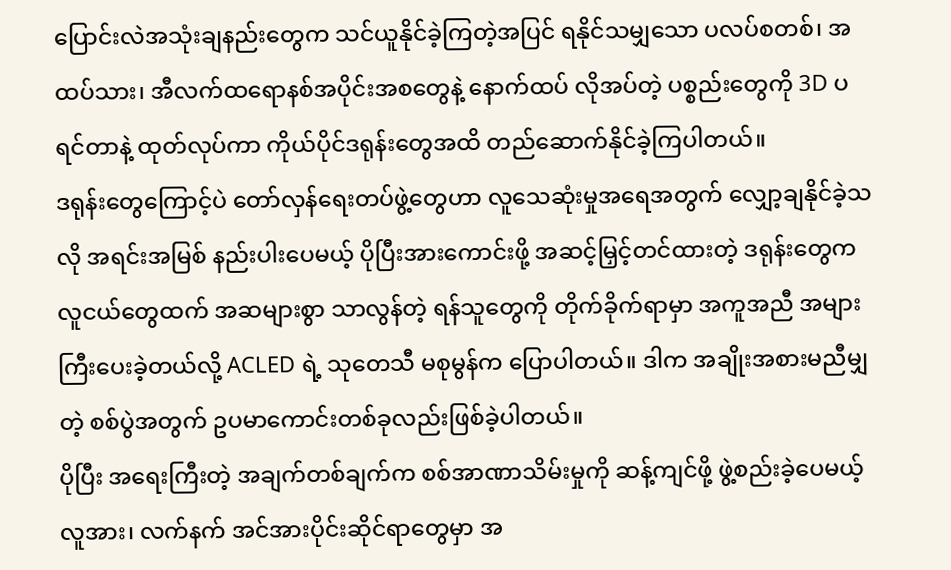ပြောင်းလဲအသုံးချနည်းတွေက သင်ယူနိုင်ခဲ့ကြတဲ့အပြင် ရနိုင်သမျှသော ပလပ်စတစ်၊ အထပ်သား၊ အီလက်ထရောနစ်အပိုင်းအစတွေနဲ့ နောက်ထပ် လိုအပ်တဲ့ ပစ္စည်းတွေကို 3D ပရင်တာနဲ့ ထုတ်လုပ်ကာ ကိုယ်ပိုင်ဒရုန်းတွေအထိ တည်ဆောက်နိုင်ခဲ့ကြပါတယ်။
ဒရုန်းတွေကြောင့်ပဲ တော်လှန်ရေးတပ်ဖွဲ့တွေဟာ လူသေဆုံးမှုအရေအတွက် လျှော့ချနိုင်ခဲ့သလို အရင်းအမြစ် နည်းပါးပေမယ့် ပိုပြီးအားကောင်းဖို့ အဆင့်မြှင့်တင်ထားတဲ့ ဒရုန်းတွေက လူငယ်တွေထက် အဆများစွာ သာလွန်တဲ့ ရန်သူတွေကို တိုက်ခိုက်ရာမှာ အကူအညီ အများကြီးပေးခဲ့တယ်လို့ ACLED ရဲ့ သုတေသီ မစုမွန်က ပြောပါတယ်။ ဒါက အချိုးအစားမညီမျှတဲ့ စစ်ပွဲအတွက် ဥပမာကောင်းတစ်ခုလည်းဖြစ်ခဲ့ပါတယ်။
ပိုပြီး အရေးကြီးတဲ့ အချက်တစ်ချက်က စစ်အာဏာသိမ်းမှုကို ဆန့်ကျင်ဖို့ ဖွဲ့စည်းခဲ့ပေမယ့် လူအား၊ လက်နက် အင်အားပိုင်းဆိုင်ရာတွေမှာ အ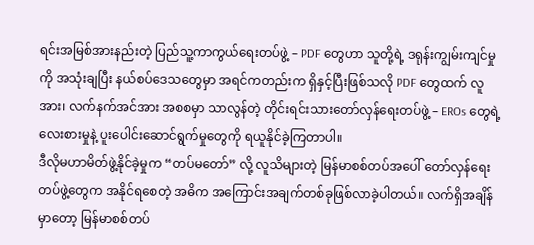ရင်းအမြစ်အားနည်းတဲ့ ပြည်သူ့ကာကွယ်ရေးတပ်ဖွဲ့ – PDF တွေဟာ သူတို့ရဲ့ ဒရုန်းကျွမ်းကျင်မှုကို အသုံးချပြီး နယ်စပ်ဒေသတွေမှာ အရင်ကတည်းက ရှိနှင့်ပြီးဖြစ်သလို PDF တွေထက် လူအား၊ လက်နက်အင်အား အစစမှာ သာလွန်တဲ့ တိုင်းရင်းသားတော်လှန်ရေးတပ်ဖွဲ့ – EROs တွေရဲ့ လေးစားမှုနဲ့ ပူးပေါင်းဆောင်ရွက်မှုတွေကို ရယူနိုင်ခဲ့ကြတာပါ။
ဒီလိုမဟာမိတ်ဖွဲ့နိုင်ခဲ့မှုက “တပ်မတော်” လို့ လူသိများတဲ့ မြန်မာစစ်တပ်အပေါ် တော်လှန်ရေးတပ်ဖွဲ့တွေက အနိုင်ရစေတဲ့ အဓိက အကြောင်းအချက်တစ်ခုဖြစ်လာခဲ့ပါတယ်။ လက်ရှိအချိန်မှာတော့ မြန်မာစစ်တပ်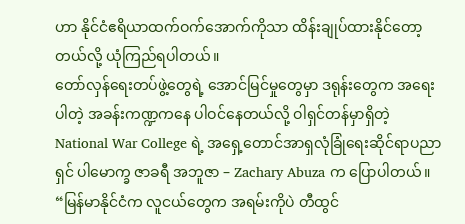ဟာ နိုင်ငံဧရိယာထက်ဝက်အောက်ကိုသာ ထိန်းချုပ်ထားနိုင်တော့တယ်လို့ ယုံကြည်ရပါတယ်။
တော်လှန်ရေးတပ်ဖွဲ့တွေရဲ့ အောင်မြင်မှုတွေမှာ ဒရုန်းတွေက အရေးပါတဲ့ အခန်းကဏ္ဍကနေ ပါဝင်နေတယ်လို့ ဝါရှင်တန်မှာရှိတဲ့ National War College ရဲ့ အရှေ့တောင်အာရှလုံခြုံရေးဆိုင်ရာပညာရှင် ပါမောက္ခ ဇာခရီ အဘူဇာ – Zachary Abuza က ပြောပါတယ်။
“မြန်မာနိုင်ငံက လူငယ်တွေက အရမ်းကိုပဲ တီထွင်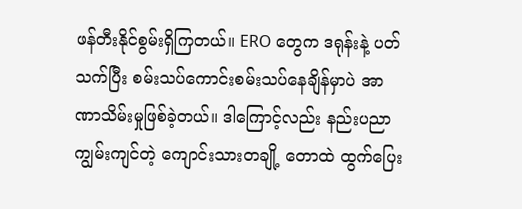ဖန်တီးနိုင်စွမ်းရှိကြတယ်။ ERO တွေက ဒရုန်းနဲ့ ပတ်သက်ပြီး စမ်းသပ်ကောင်းစမ်းသပ်နေချိန်မှာပဲ အာဏာသိမ်းမှုဖြစ်ခဲ့တယ်။ ဒါကြောင့်လည်း နည်းပညာကျွမ်းကျင်တဲ့ ကျောင်းသားတချို့ တောထဲ ထွက်ပြေး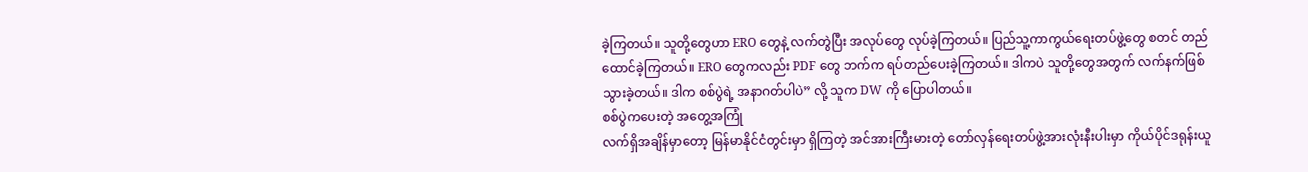ခဲ့ကြတယ်။ သူတို့တွေဟာ ERO တွေနဲ့ လက်တွဲပြီး အလုပ်တွေ လုပ်ခဲ့ကြတယ်။ ပြည်သူ့ကာကွယ်ရေးတပ်ဖွဲ့တွေ စတင် တည်ထောင်ခဲ့ကြတယ်။ ERO တွေကလည်း PDF တွေ ဘက်က ရပ်တည်ပေးခဲ့ကြတယ်။ ဒါကပဲ သူတို့တွေအတွက် လက်နက်ဖြစ်သွားခဲ့တယ်။ ဒါက စစ်ပွဲရဲ့ အနာဂတ်ပါပဲ” လို့ သူက DW ကို ပြောပါတယ်။
စစ်ပွဲကပေးတဲ့ အတွေ့အကြုံ
လက်ရှိအချိန်မှာတော့ မြန်မာနိုင်ငံတွင်းမှာ ရှိကြတဲ့ အင်အားကြီးမားတဲ့ တော်လှန်ရေးတပ်ဖွဲ့အားလုံးနီးပါးမှာ ကိုယ်ပိုင်ဒရုန်းယူ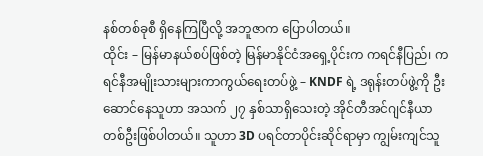နစ်တစ်ခုစီ ရှိနေကြပြီလို့ အဘူဇာက ပြောပါတယ်။
ထိုင်း – မြန်မာနယ်စပ်ဖြစ်တဲ့ မြန်မာနိုင်ငံအရှေ့ပိုင်းက ကရင်နီပြည်၊ ကရင်နီအမျိုးသားများကာကွယ်ရေးတပ်ဖွဲ့ – KNDF ရဲ့ ဒရုန်းတပ်ဖွဲ့ကို ဦးဆောင်နေသူဟာ အသက် ၂၇ နှစ်သာရှိသေးတဲ့ အိုင်တီအင်ဂျင်နီယာ တစ်ဦးဖြစ်ပါတယ်။ သူဟာ 3D ပရင်တာပိုင်းဆိုင်ရာမှာ ကျွမ်းကျင်သူ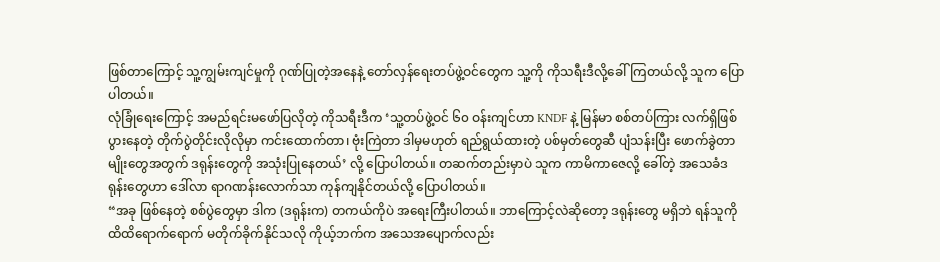ဖြစ်တာကြောင့် သူ့ကျွမ်းကျင်မှုကို ဂုဏ်ပြုတဲ့အနေနဲ့ တော်လှန်ရေးတပ်ဖွဲ့ဝင်တွေက သူ့ကို ကိုသရီးဒီလို့ခေါ်ကြတယ်လို့ သူက ပြောပါတယ်။
လုံခြုံရေးကြောင့် အမည်ရင်းမဖော်ပြလိုတဲ့ ကိုသရီးဒီက ‘သူ့တပ်ဖွဲ့ဝင် ၆၀ ဝန်းကျင်ဟာ KNDF နဲ့ မြန်မာ စစ်တပ်ကြား လက်ရှိဖြစ်ပွားနေတဲ့ တိုက်ပွဲတိုင်းလိုလိုမှာ ကင်းထောက်တာ၊ ဗုံးကြဲတာ ဒါမှမဟုတ် ရည်ရွယ်ထားတဲ့ ပစ်မှတ်တွေဆီ ပျံသန်းပြီး ဖောက်ခွဲတာမျိုးတွေအတွက် ဒရုန်းတွေကို အသုံးပြုနေတယ်’ လို့ ပြောပါတယ်။ တဆက်တည်းမှာပဲ သူက ကာမိကာဇေလို့ ခေါ်တဲ့ အသေခံဒရုန်းတွေဟာ ဒေါ်လာ ရာဂဏန်းလောက်သာ ကုန်ကျနိုင်တယ်လို့ ပြောပါတယ်။
“အခု ဖြစ်နေတဲ့ စစ်ပွဲတွေမှာ ဒါက (ဒရုန်းက) တကယ်ကိုပဲ အရေးကြီးပါတယ်။ ဘာကြောင့်လဲဆိုတော့ ဒရုန်းတွေ မရှိဘဲ ရန်သူကို ထိထိရောက်ရောက် မတိုက်ခိုက်နိုင်သလို ကိုယ့်ဘက်က အသေအပျောက်လည်း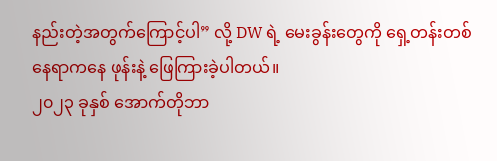နည်းတဲ့အတွက်ကြောင့်ပါ” လို့ DW ရဲ့ မေးခွန်းတွေကို ရှေ့တန်းတစ်နေရာကနေ ဖုန်းနဲ့ ဖြေကြားခဲ့ပါတယ်။
၂၀၂၃ ခုနှစ် အောက်တိုဘာ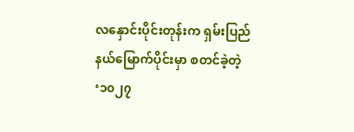လနှောင်းပိုင်းတုန်းက ရှမ်းပြည်နယ်မြောက်ပိုင်းမှာ စတင်ခဲ့တဲ့ ‘၁၀၂၇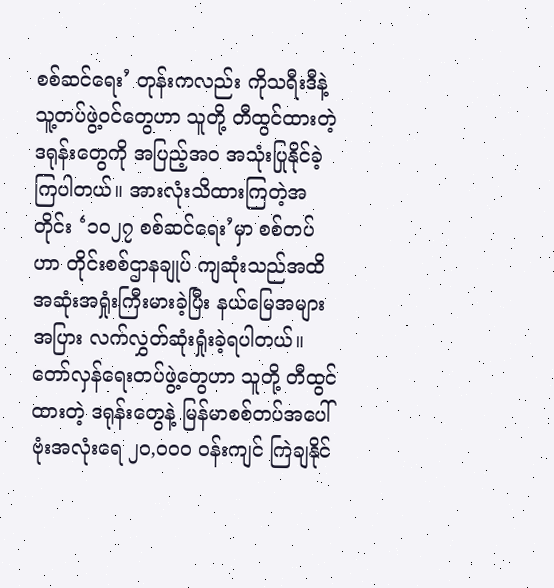စစ်ဆင်ရေး’ တုန်းကလည်း ကိုသရီးဒီနဲ့ သူ့တပ်ဖွဲ့ဝင်တွေဟာ သူတို့ တီထွင်ထားတဲ့ ဒရုန်းတွေကို အပြည့်အဝ အသုံးပြုနိုင်ခဲ့ကြပါတယ်။ အားလုံးသိထားကြတဲ့အတိုင်း ‘၁၀၂၇ စစ်ဆင်ရေး’မှာ စစ်တပ်ဟာ တိုင်းစစ်ဌာနချုပ် ကျဆုံးသည်အထိ အဆုံးအရှုံးကြီးမားခဲ့ပြီး နယ်မြေအများအပြား လက်လွှတ်ဆုံးရှုံးခဲ့ရပါတယ်။
တော်လှန်ရေးတပ်ဖွဲ့တွေဟာ သူတို့ တီထွင်ထားတဲ့ ဒရုန်းတွေနဲ့ မြန်မာစစ်တပ်အပေါ် ဗုံးအလုံးရေ ၂၀,၀၀၀ ဝန်းကျင် ကြဲချနိုင်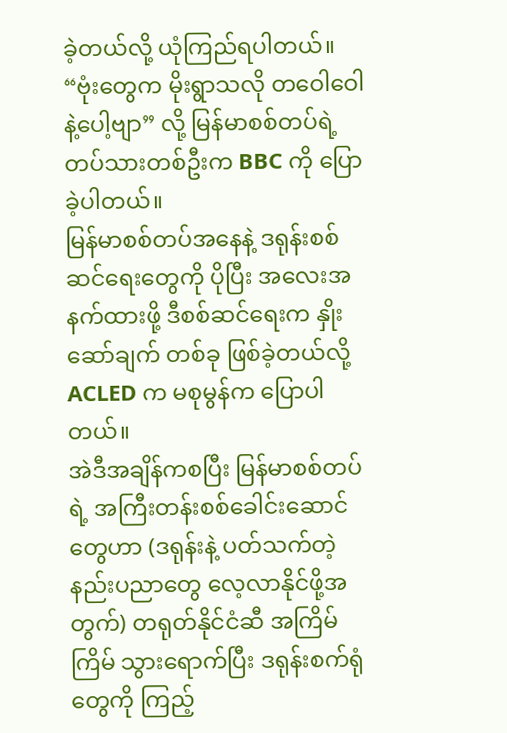ခဲ့တယ်လို့ ယုံကြည်ရပါတယ်။
“ဗုံးတွေက မိုးရွာသလို တဝေါဝေါနဲ့ပေါ့ဗျာ” လို့ မြန်မာစစ်တပ်ရဲ့ တပ်သားတစ်ဦးက BBC ကို ပြောခဲ့ပါတယ်။
မြန်မာစစ်တပ်အနေနဲ့ ဒရုန်းစစ်ဆင်ရေးတွေကို ပိုပြီး အလေးအနက်ထားဖို့ ဒီစစ်ဆင်ရေးက နှိုးဆော်ချက် တစ်ခု ဖြစ်ခဲ့တယ်လို့ ACLED က မစုမွန်က ပြောပါတယ်။
အဲဒီအချိန်ကစပြီး မြန်မာစစ်တပ်ရဲ့ အကြီးတန်းစစ်ခေါင်းဆောင်တွေဟာ (ဒရုန်းနဲ့ ပတ်သက်တဲ့ နည်းပညာတွေ လေ့လာနိုင်ဖို့အတွက်) တရုတ်နိုင်ငံဆီ အကြိမ်ကြိမ် သွားရောက်ပြီး ဒရုန်းစက်ရုံတွေကို ကြည့်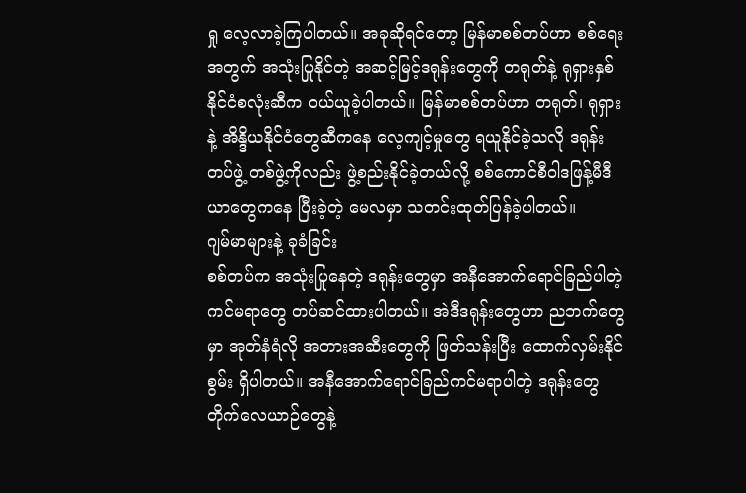ရှု လေ့လာခဲ့ကြပါတယ်။ အခုဆိုရင်တော့ မြန်မာစစ်တပ်ဟာ စစ်ရေးအတွက် အသုံးပြုနိုင်တဲ့ အဆင့်မြင့်ဒရုန်းတွေကို တရုတ်နဲ့ ရုရှားနှစ်နိုင်ငံစလုံးဆီက ဝယ်ယူခဲ့ပါတယ်။ မြန်မာစစ်တပ်ဟာ တရုတ်၊ ရုရှားနဲ့ အိန္ဒိယနိုင်ငံတွေဆီကနေ လေ့ကျင့်မှုတွေ ရယူနိုင်ခဲ့သလို ဒရုန်းတပ်ဖွဲ့ တစ်ဖွဲ့ကိုလည်း ဖွဲ့စည်းနိုင်ခဲ့တယ်လို့ စစ်ကောင်စီဝါဒဖြန့်မီဒီယာတွေကနေ ပြီးခဲ့တဲ့ မေလမှာ သတင်းထုတ်ပြန်ခဲ့ပါတယ်။
ဂျမ်မာများနဲ့ ခုခံခြင်း
စစ်တပ်က အသုံးပြုနေတဲ့ ဒရုန်းတွေမှာ အနီအောက်ရောင်ခြည်ပါတဲ့ ကင်မရာတွေ တပ်ဆင်ထားပါတယ်။ အဲဒီဒရုန်းတွေဟာ ညဘက်တွေမှာ အုတ်နံရံလို အတားအဆီးတွေကို ဖြတ်သန်းပြီး ထောက်လှမ်းနိုင်စွမ်း ရှိပါတယ်။ အနီအောက်ရောင်ခြည်ကင်မရာပါတဲ့ ဒရုန်းတွေ တိုက်လေယာဉ်တွေနဲ့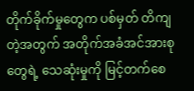တိုက်ခိုက်မှုတွေက ပစ်မှတ် တိကျတဲ့အတွက် အတိုက်အခံအင်အားစုတွေရဲ့ သေဆုံးမှုကို မြင့်တက်စေ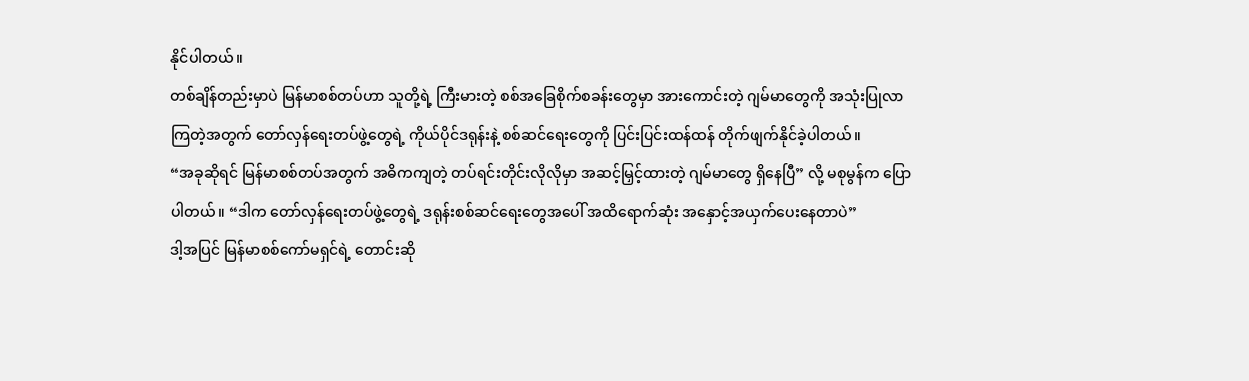နိုင်ပါတယ်။
တစ်ချိန်တည်းမှာပဲ မြန်မာစစ်တပ်ဟာ သူတို့ရဲ့ ကြီးမားတဲ့ စစ်အခြေစိုက်စခန်းတွေမှာ အားကောင်းတဲ့ ဂျမ်မာတွေကို အသုံးပြုလာကြတဲ့အတွက် တော်လှန်ရေးတပ်ဖွဲ့တွေရဲ့ ကိုယ်ပိုင်ဒရုန်းနဲ့ စစ်ဆင်ရေးတွေကို ပြင်းပြင်းထန်ထန် တိုက်ဖျက်နိုင်ခဲ့ပါတယ်။
“အခုဆိုရင် မြန်မာစစ်တပ်အတွက် အဓိကကျတဲ့ တပ်ရင်းတိုင်းလိုလိုမှာ အဆင့်မြှင့်ထားတဲ့ ဂျမ်မာတွေ ရှိနေပြီ” လို့ မစုမွန်က ပြောပါတယ်။ “ဒါက တော်လှန်ရေးတပ်ဖွဲ့တွေရဲ့ ဒရုန်းစစ်ဆင်ရေးတွေအပေါ် အထိရောက်ဆုံး အနှောင့်အယှက်ပေးနေတာပဲ”
ဒါ့အပြင် မြန်မာစစ်ကော်မရှင်ရဲ့ တောင်းဆို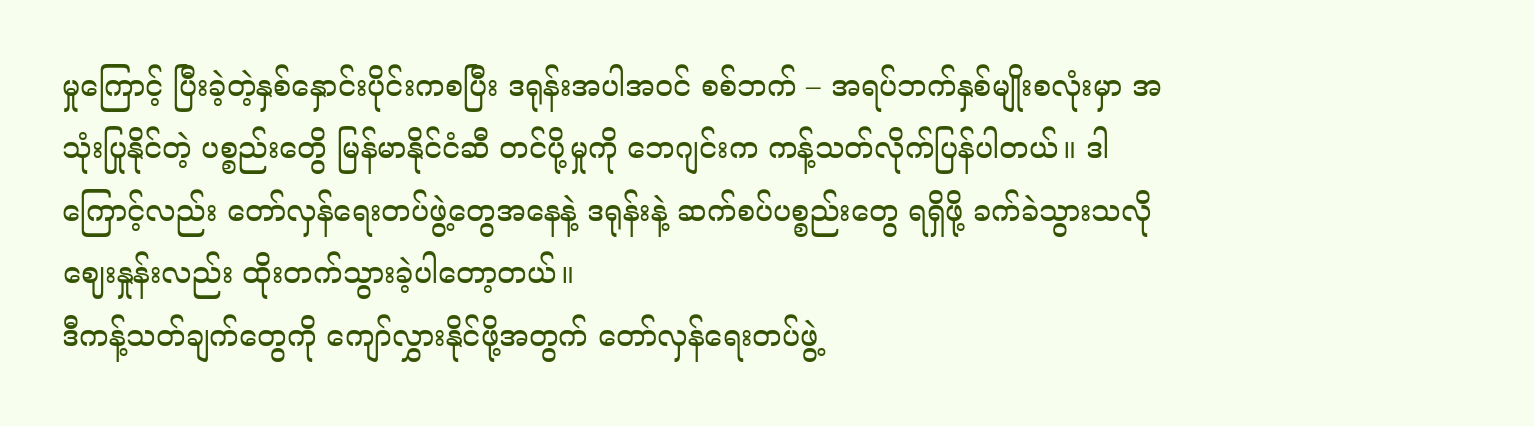မှုကြောင့် ပြီးခဲ့တဲ့နှစ်နှောင်းပိုင်းကစပြီး ဒရုန်းအပါအဝင် စစ်ဘက် – အရပ်ဘက်နှစ်မျိုးစလုံးမှာ အသုံးပြုနိုင်တဲ့ ပစ္စည်းတွေိ မြန်မာနိုင်ငံဆီ တင်ပို့မှုကို ဘေဂျင်းက ကန့်သတ်လိုက်ပြန်ပါတယ်။ ဒါကြောင့်လည်း တော်လှန်ရေးတပ်ဖွဲ့တွေအနေနဲ့ ဒရုန်းနဲ့ ဆက်စပ်ပစ္စည်းတွေ ရရှိဖို့ ခက်ခဲသွားသလို ဈေးနှုန်းလည်း ထိုးတက်သွားခဲ့ပါတော့တယ်။
ဒီကန့်သတ်ချက်တွေကို ကျော်လွှားနိုင်ဖို့အတွက် တော်လှန်ရေးတပ်ဖွဲ့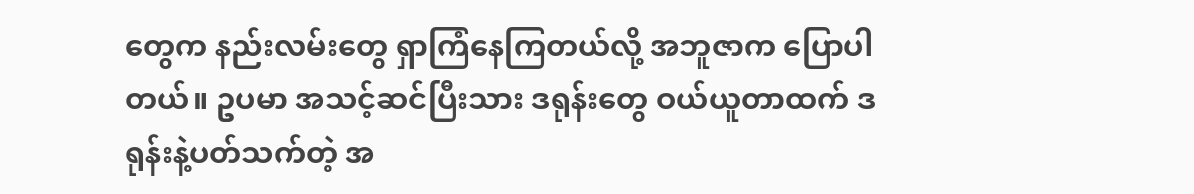တွေက နည်းလမ်းတွေ ရှာကြံနေကြတယ်လို့ အဘူဇာက ပြောပါတယ်။ ဥပမာ အသင့်ဆင်ပြီးသား ဒရုန်းတွေ ဝယ်ယူတာထက် ဒရုန်းနဲ့ပတ်သက်တဲ့ အ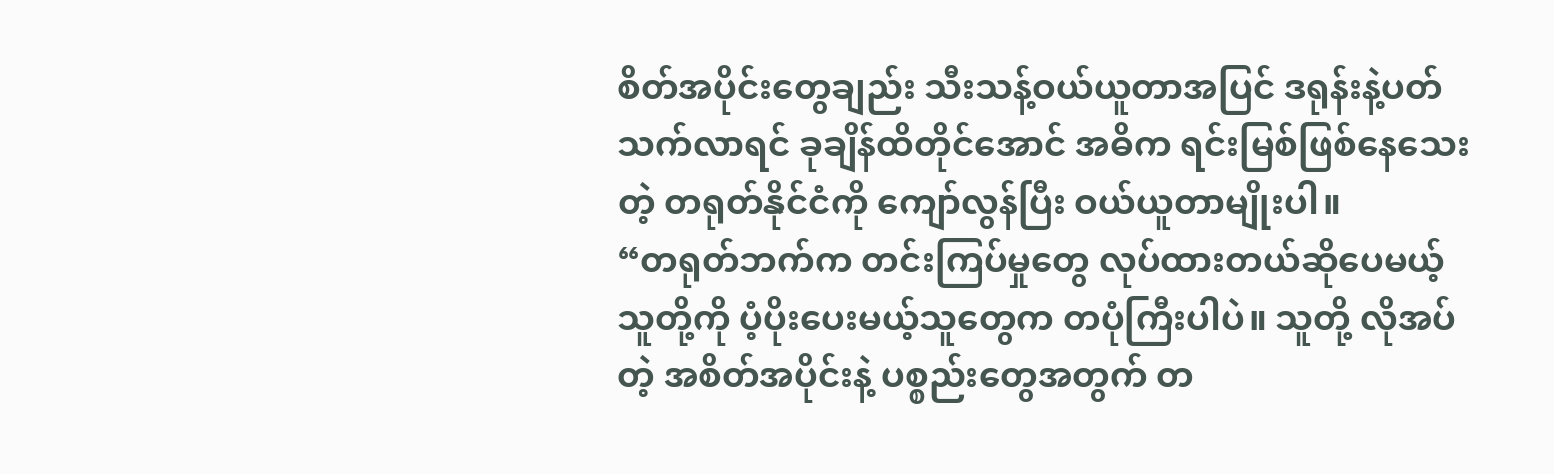စိတ်အပိုင်းတွေချည်း သီးသန့်ဝယ်ယူတာအပြင် ဒရုန်းနဲ့ပတ်သက်လာရင် ခုချိန်ထိတိုင်အောင် အဓိက ရင်းမြစ်ဖြစ်နေသေးတဲ့ တရုတ်နိုင်ငံကို ကျော်လွန်ပြီး ဝယ်ယူတာမျိုးပါ။
“တရုတ်ဘက်က တင်းကြပ်မှုတွေ လုပ်ထားတယ်ဆိုပေမယ့် သူတို့ကို ပံ့ပိုးပေးမယ့်သူတွေက တပုံကြီးပါပဲ။ သူတို့ လိုအပ်တဲ့ အစိတ်အပိုင်းနဲ့ ပစ္စည်းတွေအတွက် တ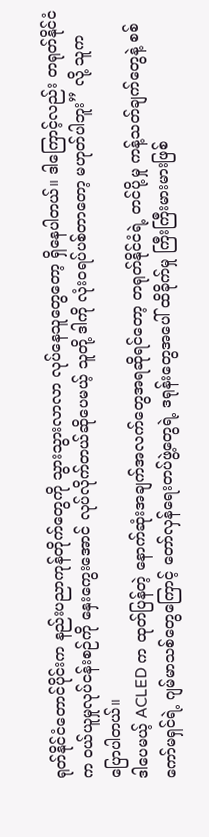ရုတ်နိုင်ငံတောင်ပိုင်းက နည်းပညာကုန်တိုက်တွေကို သွားသွားလာလာ လုပ်နေသူတွေတော့ ရှိနေပါတယ်။ ဒါကြောင့်လည်း တရုတ်နိုင်ငံက ဝယ်ယူမှုလုပ်ငန်းစဉ်ကို နှေးကွေးအောင် လုပ်လိုက်တယ်ဆိုပေမယ့် သူတို့ ဒါကို လုံးဝရပ်ပစ်တာတော့ မဟုတ်ပါဘူး” လို့ သူက ပြောပါတယ်။
ဒါပေမယ့် ACLED က ထုတ်ပြန်တဲ့ နောက်ဆုံးအချက်အလက်တွေအရဆိုရင်တော့ တရုတ်နိုင်ငံရဲ့ တင်ပို့မှု ကန့်သတ်ချက်တွေနဲ့ စစ်ကော်မရှင်ရဲ့ ဂျမ်မာသစ်တွေကြောင့် တော်လှန်ရေးတပ်ဖွဲ့တွေရဲ့ ဒရုန်းတွေအပေါ် ထိခိုက်မှု ကြီးကြီးမားမားဖြစ်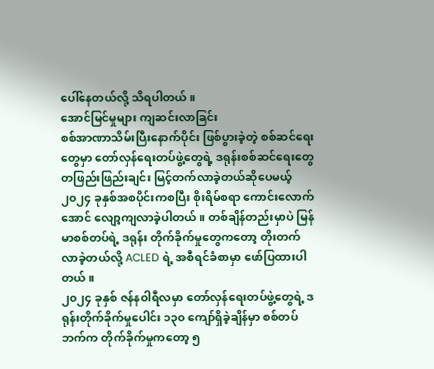ပေါ်နေတယ်လို့ သိရပါတယ်။
အောင်မြင်မှုများ ကျဆင်းလာခြင်း
စစ်အာဏာသိမ်းပြီးနောက်ပိုင်း ဖြစ်ပွားခဲ့တဲ့ စစ်ဆင်ရေးတွေမှာ တော်လှန်ရေးတပ်ဖွဲ့တွေရဲ့ ဒရုန်းစစ်ဆင်ရေးတွေ တဖြည်းဖြည်းချင်း မြင့်တက်လာခဲ့တယ်ဆိုပေမယ့် ၂၀၂၄ ခုနှစ်အစပိုင်းကစပြီး စိုးရိမ်စရာ ကောင်းလောက်အောင် လျော့ကျလာခဲ့ပါတယ်။ တစ်ချိန်တည်းမှာပဲ မြန်မာစစ်တပ်ရဲ့ ဒရုန်း တိုက်ခိုက်မှုတွေကတော့ တိုးတက်လာခဲ့တယ်လို့ ACLED ရဲ့ အစီရင်ခံစာမှာ ဖော်ပြထားပါတယ်။
၂၀၂၄ ခုနှစ် ဇန်နဝါရီလမှာ တော်လှန်ရေးတပ်ဖွဲ့တွေရဲ့ ဒရုန်းတိုက်ခိုက်မှုပေါင်း ၁၃၀ ကျော်ရှိခဲ့ချိန်မှာ စစ်တပ်ဘက်က တိုက်ခိုက်မှုကတော့ ၅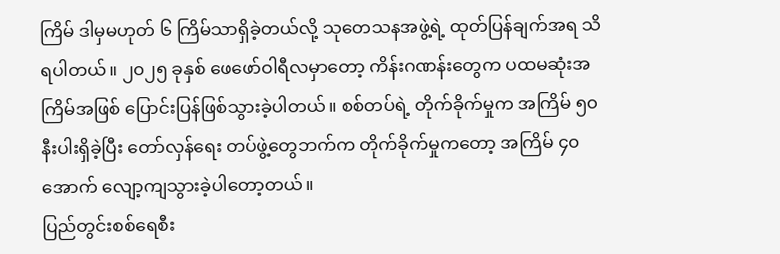ကြိမ် ဒါမှမဟုတ် ၆ ကြိမ်သာရှိခဲ့တယ်လို့ သုတေသနအဖွဲ့ရဲ့ ထုတ်ပြန်ချက်အရ သိရပါတယ်။ ၂၀၂၅ ခုနှစ် ဖေဖော်ဝါရီလမှာတော့ ကိန်းဂဏန်းတွေက ပထမဆုံးအကြိမ်အဖြစ် ပြောင်းပြန်ဖြစ်သွားခဲ့ပါတယ်။ စစ်တပ်ရဲ့ တိုက်ခိုက်မှုက အကြိမ် ၅၀ နီးပါးရှိခဲ့ပြီး တော်လှန်ရေး တပ်ဖွဲ့တွေဘက်က တိုက်ခိုက်မှုကတော့ အကြိမ် ၄၀ အောက် လျော့ကျသွားခဲ့ပါတော့တယ်။
ပြည်တွင်းစစ်ရေစီး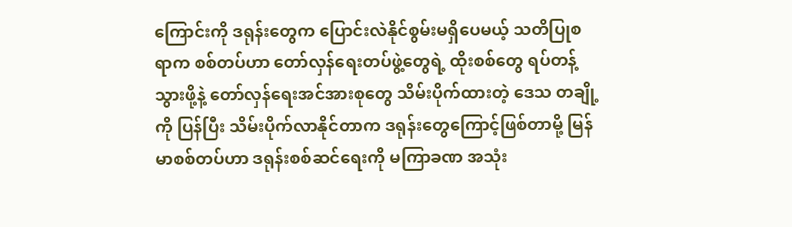ကြောင်းကို ဒရုန်းတွေက ပြောင်းလဲနိုင်စွမ်းမရှိပေမယ့် သတိပြုစရာက စစ်တပ်ဟာ တော်လှန်ရေးတပ်ဖွဲ့တွေရဲ့ ထိုးစစ်တွေ ရပ်တန့်သွားဖို့နဲ့ တော်လှန်ရေးအင်အားစုတွေ သိမ်းပိုက်ထားတဲ့ ဒေသ တချို့ကို ပြန်ပြီး သိမ်းပိုက်လာနိုင်တာက ဒရုန်းတွေကြောင့်ဖြစ်တာမို့ မြန်မာစစ်တပ်ဟာ ဒရုန်းစစ်ဆင်ရေးကို မကြာခဏ အသုံး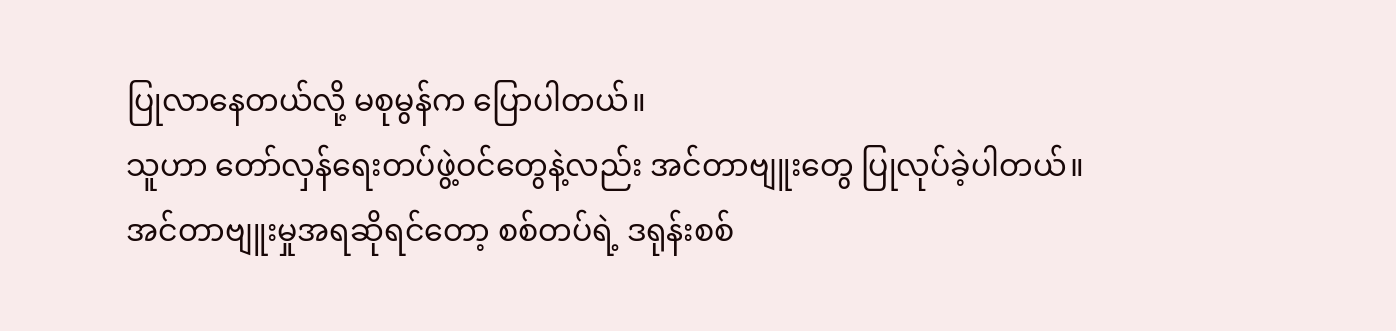ပြုလာနေတယ်လို့ မစုမွန်က ပြောပါတယ်။
သူဟာ တော်လှန်ရေးတပ်ဖွဲ့ဝင်တွေနဲ့လည်း အင်တာဗျူးတွေ ပြုလုပ်ခဲ့ပါတယ်။ အင်တာဗျူးမှုအရဆိုရင်တော့ စစ်တပ်ရဲ့ ဒရုန်းစစ်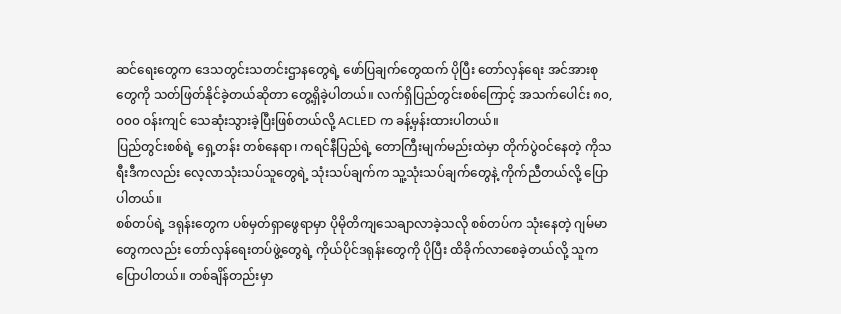ဆင်ရေးတွေက ဒေသတွင်းသတင်းဌာနတွေရဲ့ ဖော်ပြချက်တွေထက် ပိုပြီး တော်လှန်ရေး အင်အားစုတွေကို သတ်ဖြတ်နိုင်ခဲ့တယ်ဆိုတာ တွေ့ရှိခဲ့ပါတယ်။ လက်ရှိပြည်တွင်းစစ်ကြောင့် အသက်ပေါင်း ၈၀,၀၀၀ ဝန်းကျင် သေဆုံးသွားခဲ့ပြီးဖြစ်တယ်လို့ ACLED က ခန့်မှန်းထားပါတယ်။
ပြည်တွင်းစစ်ရဲ့ ရှေ့တန်း တစ်နေရာ၊ ကရင်နီပြည်ရဲ့ တောကြီးမျက်မည်းထဲမှာ တိုက်ပွဲဝင်နေတဲ့ ကိုသရီးဒီကလည်း လေ့လာသုံးသပ်သူတွေရဲ့ သုံးသပ်ချက်က သူ့သုံးသပ်ချက်တွေနဲ့ ကိုက်ညီတယ်လို့ ပြောပါတယ်။
စစ်တပ်ရဲ့ ဒရုန်းတွေက ပစ်မှတ်ရှာဖွေရာမှာ ပိုမိုတိကျသေချာလာခဲ့သလို စစ်တပ်က သုံးနေတဲ့ ဂျမ်မာတွေကလည်း တော်လှန်ရေးတပ်ဖွဲ့တွေရဲ့ ကိုယ်ပိုင်ဒရုန်းတွေကို ပိုပြီး ထိခိုက်လာစေခဲ့တယ်လို့ သူက ပြောပါတယ်။ တစ်ချိန်တည်းမှာ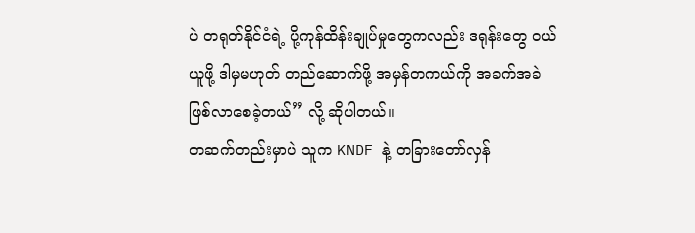ပဲ တရုတ်နိုင်ငံရဲ့ ပို့ကုန်ထိန်းချုပ်မှုတွေကလည်း ဒရုန်းတွေ ဝယ်ယူဖို့ ဒါမှမဟုတ် တည်ဆောက်ဖို့ အမှန်တကယ်ကို အခက်အခဲဖြစ်လာစေခဲ့တယ်” လို့ ဆိုပါတယ်။
တဆက်တည်းမှာပဲ သူက KNDF နဲ့ တခြားတော်လှန်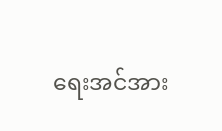ရေးအင်အား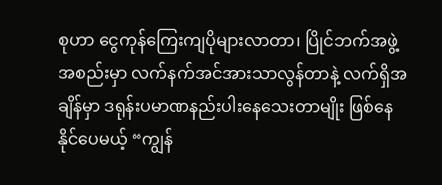စုဟာ ငွေကုန်ကြေးကျပိုများလာတာ၊ ပြိုင်ဘက်အဖွဲ့အစည်းမှာ လက်နက်အင်အားသာလွန်တာနဲ့ လက်ရှိအချိန်မှာ ဒရုန်းပမာဏနည်းပါးနေသေးတာမျိုး ဖြစ်နေနိုင်ပေမယ့် “ကျွန်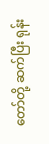တော်တို့ ဆက်ပြီး ရုန်း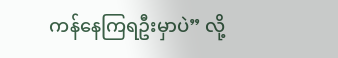ကန်နေကြရဦးမှာပဲ” လို့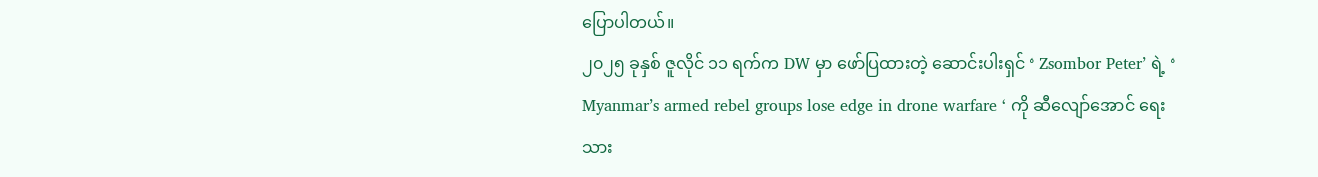ပြောပါတယ်။
၂၀၂၅ ခုနှစ် ဇူလိုင် ၁၁ ရက်က DW မှာ ဖော်ပြထားတဲ့ ဆောင်းပါးရှင် ‘ Zsombor Peter’ ရဲ့ ‘ Myanmar’s armed rebel groups lose edge in drone warfare ‘ ကို ဆီလျော်အောင် ရေးသား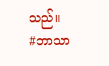သည်။
#ဘာသာ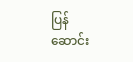ပြန်ဆောင်း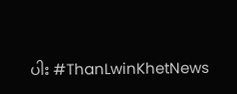ပါး #ThanLwinKhetNews